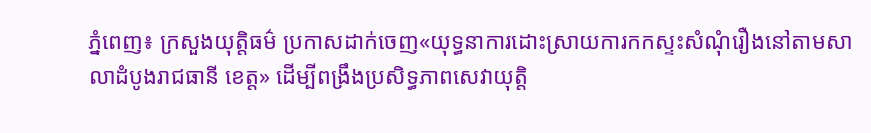ភ្នំពេញ៖ ក្រសួងយុត្តិធម៌ ប្រកាសដាក់ចេញ«យុទ្ធនាការដោះស្រាយការកកស្ទះសំណុំរឿងនៅតាមសាលាដំបូងរាជធានី ខេត្ត» ដើម្បីពង្រឹងប្រសិទ្ធភាពសេវាយុត្តិ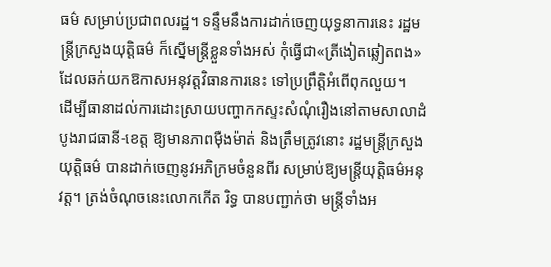ធម៌ សម្រាប់ប្រជាពលរដ្ឋ។ ទន្ទឹមនឹងការដាក់ចេញយុទ្ធនាការនេះ រដ្ឋមន្ត្រីក្រសួងយុត្តិធម៌ ក៏ស្នើមន្ត្រីខ្លួនទាំងអស់ កុំធ្វើជា«ត្រីងៀតឆ្លៀតពង» ដែលឆក់យកឱកាសអនុវត្តវិធានការនេះ ទៅប្រព្រឹត្តិអំពើពុកលួយ។
ដើម្បីធានាដល់ការដោះស្រាយបញ្ហាកកស្ទះសំណុំរឿងនៅតាមសាលាដំបូងរាជធានី-ខេត្ត ឱ្យមានភាពម៉ឺងម៉ាត់ និងត្រឹមត្រូវនោះ រដ្ឋមន្ត្រីក្រសួងយុត្តិធម៌ បានដាក់ចេញនូវអភិក្រមចំនួនពីរ សម្រាប់ឱ្យមន្ត្រីយុត្តិធម៌អនុវត្ត។ ត្រង់ចំណុចនេះលោកកើត រិទ្ធ បានបញ្ជាក់ថា មន្ត្រីទាំងអ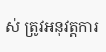ស់ ត្រូវអនុវត្តការ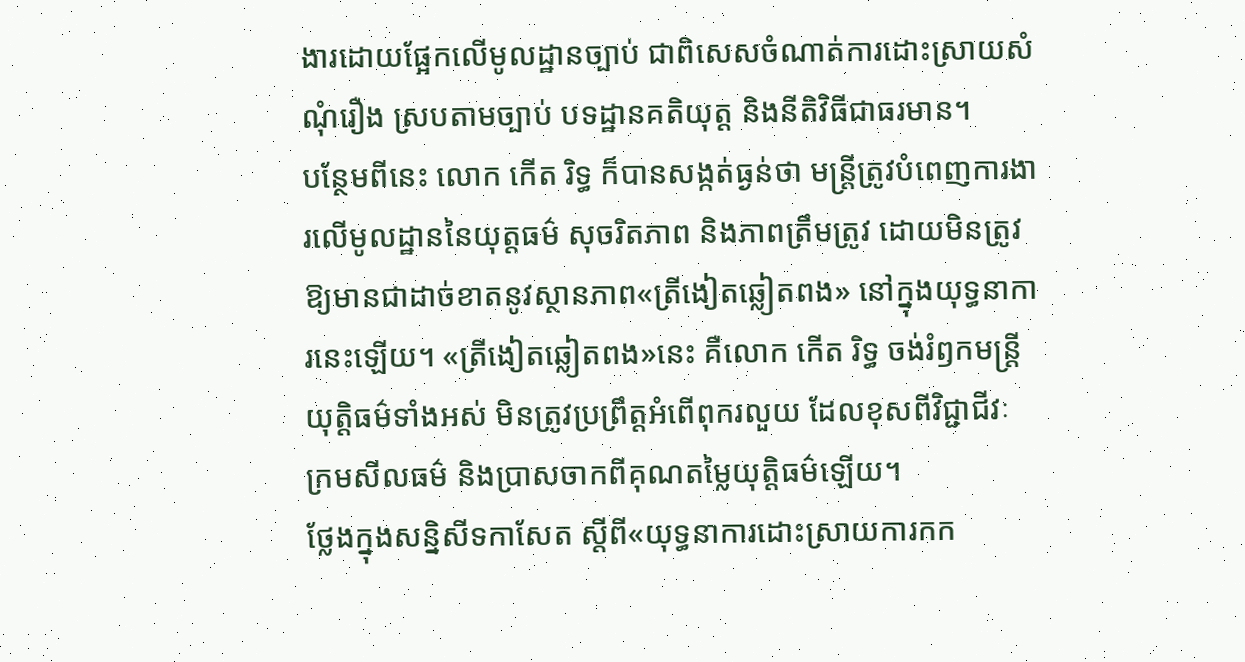ងារដោយផ្អែកលើមូលដ្ឋានច្បាប់ ជាពិសេសចំណាត់ការដោះស្រាយសំណុំរឿង ស្របតាមច្បាប់ បទដ្ឋានគតិយុត្ត និងនីតិវិធីជាធរមាន។
បន្ថែមពីនេះ លោក កើត រិទ្ធ ក៏បានសង្កត់ធ្ងន់ថា មន្ត្រីត្រូវបំពេញការងារលើមូលដ្ឋាននៃយុត្តធម៌ សុចរិតភាព និងភាពត្រឹមត្រូវ ដោយមិនត្រូវឱ្យមានជាដាច់ខាតនូវស្ថានភាព«ត្រីងៀតឆ្លៀតពង» នៅក្នុងយុទ្ធនាការនេះឡើយ។ «ត្រីងៀតឆ្លៀតពង»នេះ គឺលោក កើត រិទ្ធ ចង់រំឭកមន្ត្រីយុត្តិធម៌ទាំងអស់ មិនត្រូវប្រព្រឹត្តអំពើពុករលួយ ដែលខុសពីវិជ្ជាជីវៈ ក្រមសីលធម៌ និងប្រាសចាកពីគុណតម្លៃយុត្តិធម៌ឡើយ។
ថ្លែងក្នុងសន្និសីទកាសែត ស្តីពី«យុទ្ធនាការដោះស្រាយការកក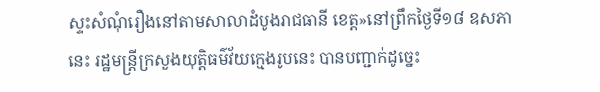ស្ទះសំណុំរឿងនៅតាមសាលាដំបូងរាជធានី ខេត្ត»នៅព្រឹកថ្ងៃទី១៨ ឧសភានេះ រដ្ឋមន្ត្រីក្រសួងយុត្តិធម៌វ័យក្មេងរូបនេះ បានបញ្ជាក់ដូច្នេះ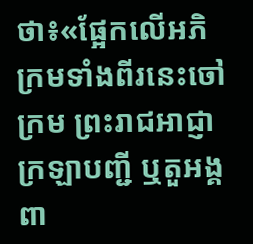ថា៖«ផ្អែកលើអភិក្រមទាំងពីរនេះចៅក្រម ព្រះរាជអាជ្ញា ក្រឡាបញ្ជី ឬតួអង្គពា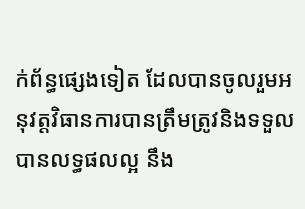ក់ព័ន្ធផ្សេងទៀត ដែលបានចូលរួមអនុវត្តវិធានការបានត្រឹមត្រូវនិងទទួលបានលទ្ធផលល្អ នឹង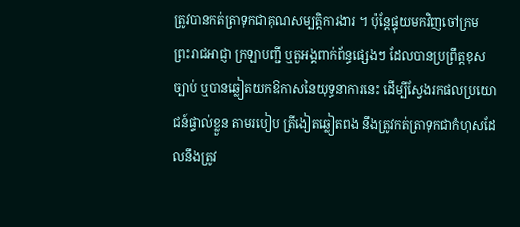ត្រូវបានកត់ត្រាទុកជាគុណសម្បត្តិការងារ ។ ប៉ុន្តែផ្ទុយមកវិញចៅក្រម ព្រះរាជអាជ្ញា ក្រឡាបញ្ជី ឬតួអង្គពាក់ព័ន្ធផ្សេងៗ ដែលបានប្រព្រឹត្តខុសច្បាប់ ឬបានឆ្លៀតយកឱកាសនៃយុទ្ធនាការនេះ ដើម្បីស្វែងរកផលប្រយោជន៍ផ្ទាល់ខ្លួន តាមរបៀប ត្រីងៀតឆ្លៀតពង នឹងត្រូវកត់ត្រាទុកជាកំហុសដែលនឹងត្រូវ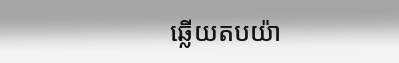ឆ្លើយតបយ៉ា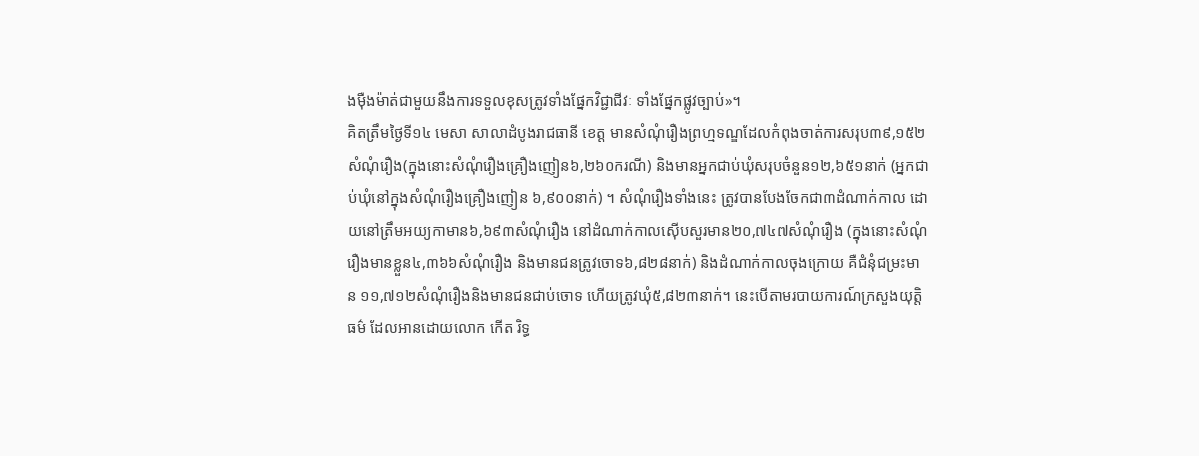ងម៉ឺងម៉ាត់ជាមួយនឹងការទទួលខុសត្រូវទាំងផ្នែកវិជ្ជាជីវៈ ទាំងផ្នែកផ្លូវច្បាប់»។
គិតត្រឹមថ្ងៃទី១៤ មេសា សាលាដំបូងរាជធានី ខេត្ត មានសំណុំរឿងព្រហ្មទណ្ឌដែលកំពុងចាត់ការសរុប៣៩,១៥២សំណុំរឿង(ក្នុងនោះសំណុំរឿងគ្រឿងញៀន៦,២៦០ករណី) និងមានអ្នកជាប់ឃុំសរុបចំនួន១២,៦៥១នាក់ (អ្នកជាប់ឃុំនៅក្នុងសំណុំរឿងគ្រឿងញៀន ៦,៩០០នាក់) ។ សំណុំរឿងទាំងនេះ ត្រូវបានបែងចែកជា៣ដំណាក់កាល ដោយនៅត្រឹមអយ្យកាមាន៦,៦៩៣សំណុំរឿង នៅដំណាក់កាលស៊ើបសួរមាន២០,៧៤៧សំណុំរឿង (ក្នុងនោះសំណុំរឿងមានខ្លួន៤,៣៦៦សំណុំរឿង និងមានជនត្រូវចោទ៦,៨២៨នាក់) និងដំណាក់កាលចុងក្រោយ គឺជំនុំជម្រះមាន ១១,៧១២សំណុំរឿងនិងមានជនជាប់ចោទ ហើយត្រូវឃុំ៥,៨២៣នាក់។ នេះបើតាមរបាយការណ៍ក្រសួងយុត្តិធម៌ ដែលអានដោយលោក កើត រិទ្ធ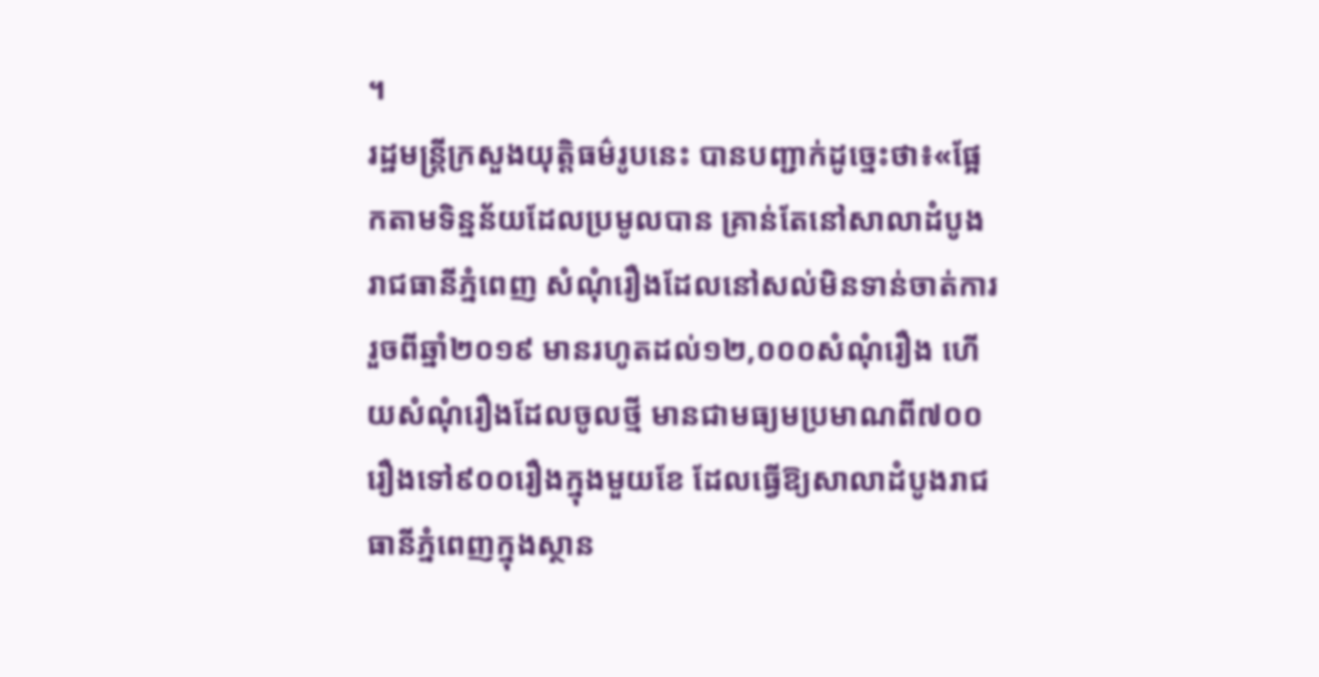។
រដ្ឋមន្ត្រីក្រសួងយុត្តិធម៌រូបនេះ បានបញ្ជាក់ដូច្នេះថា៖«ផ្អែកតាមទិន្នន័យដែលប្រមូលបាន គ្រាន់តែនៅសាលាដំបូងរាជធានីភ្នំពេញ សំណុំរឿងដែលនៅសល់មិនទាន់ចាត់ការរួចពីឆ្នាំ២០១៩ មានរហូតដល់១២,០០០សំណុំរឿង ហើយសំណុំរឿងដែលចូលថ្មី មានជាមធ្យមប្រមាណពី៧០០រឿងទៅ៩០០រឿងក្នុងមួយខែ ដែលធ្វើឱ្យសាលាដំបូងរាជធានីភ្នំពេញក្នុងស្ថាន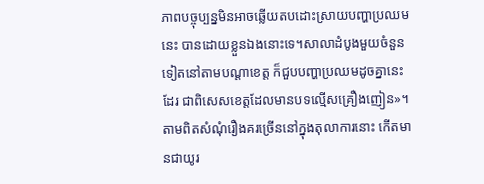ភាពបច្ចុប្បន្នមិនអាចឆ្លើយតបដោះស្រាយបញ្ហាប្រឈមនេះ បានដោយខ្លួនឯងនោះទេ។សាលាដំបូងមួយចំនួនទៀតនៅតាមបណ្ដាខេត្ត ក៏ជួបបញ្ហាប្រឈមដូចគ្នានេះដែរ ជាពិសេសខេត្តដែលមានបទល្មើសគ្រឿងញៀន»។
តាមពិតសំណុំរឿងគរច្រើននៅក្នុងតុលាការនោះ កើតមានជាយូរ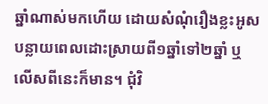ឆ្នាំណាស់មកហើយ ដោយសំណុំរឿងខ្លះអូសបន្លាយពេលដោះស្រាយពី១ឆ្នាំទៅ២ឆ្នាំ ឬលើសពីនេះក៏មាន។ ជុំវិ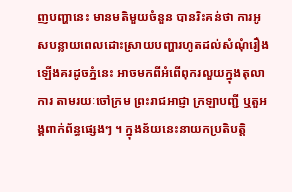ញបញ្ហានេះ មានមតិមួយចំនួន បានរិះគន់ថា ការអូសបន្លាយពេលដោះស្រាយបញ្ហារហូតដល់សំណុំរឿងឡើងគរដូចភ្នំនេះ អាចមកពីអំពើពុករលួយក្នុងតុលាការ តាមរយៈចៅក្រម ព្រះរាជអាជ្ញា ក្រឡាបញ្ជី ឬតួអង្គពាក់ព័ន្ធផ្សេងៗ ។ ក្នុងន័យនេះនាយកប្រតិបត្តិ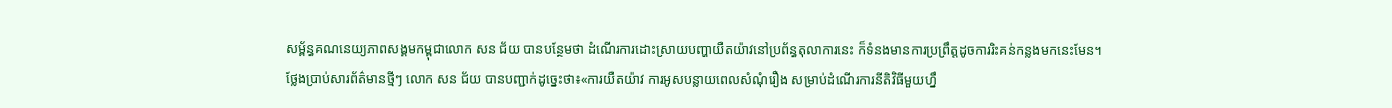សម្ព័ន្ធគណនេយ្យភាពសង្គមកម្ពុជាលោក សន ជ័យ បានបន្ថែមថា ដំណើរការដោះស្រាយបញ្ហាយឺតយ៉ាវនៅប្រព័ន្ធតុលាការនេះ ក៏ទំនងមានការប្រព្រឹត្តដូចការរិះគន់កន្លងមកនេះមែន។
ថ្លែងប្រាប់សារព័ត៌មានថ្មីៗ លោក សន ជ័យ បានបញ្ជាក់ដូច្នេះថា៖«ការយឺតយ៉ាវ ការអូសបន្លាយពេលសំណុំរឿង សម្រាប់ដំណើរការនីតិវិធីមួយហ្នឹ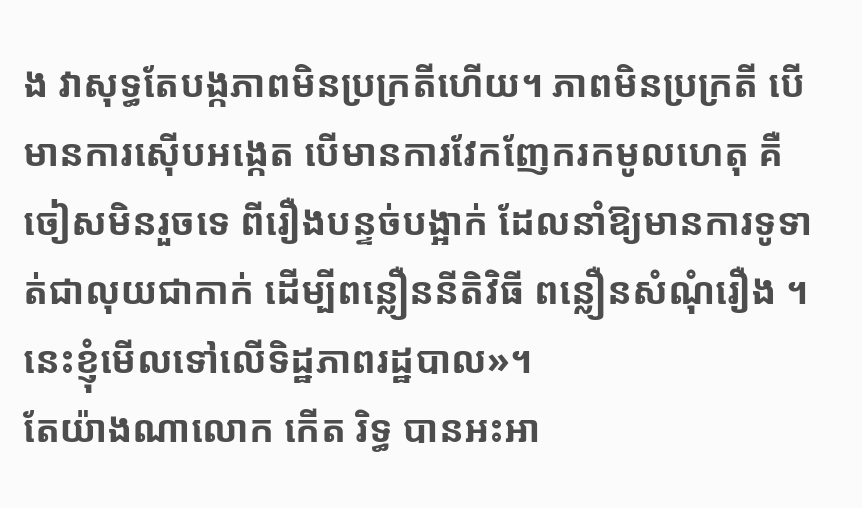ង វាសុទ្ធតែបង្កភាពមិនប្រក្រតីហើយ។ ភាពមិនប្រក្រតី បើមានការស៊ើបអង្កេត បើមានការវែកញែករកមូលហេតុ គឺចៀសមិនរួចទេ ពីរឿងបន្ទច់បង្អាក់ ដែលនាំឱ្យមានការទូទាត់ជាលុយជាកាក់ ដើម្បីពន្លឿននីតិវិធី ពន្លឿនសំណុំរឿង ។ នេះខ្ញុំមើលទៅលើទិដ្ឋភាពរដ្ឋបាល»។
តែយ៉ាងណាលោក កើត រិទ្ធ បានអះអា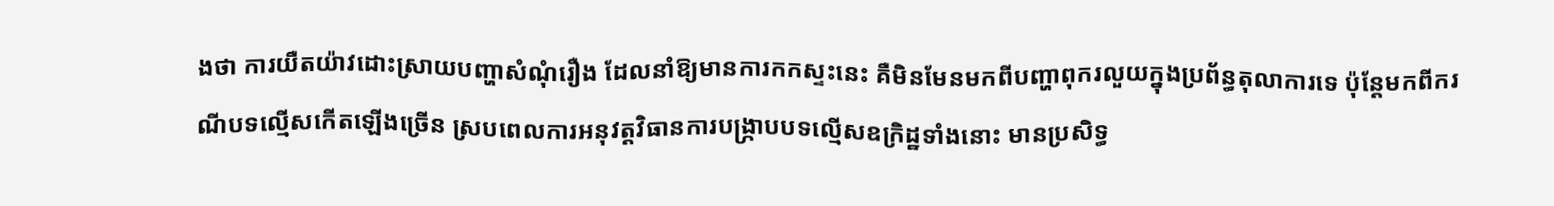ងថា ការយឺតយ៉ាវដោះស្រាយបញ្ហាសំណុំរឿង ដែលនាំឱ្យមានការកកស្ទះនេះ គឺមិនមែនមកពីបញ្ហាពុករលួយក្នុងប្រព័ន្ធតុលាការទេ ប៉ុន្តែមកពីករណីបទល្មើសកើតឡើងច្រើន ស្របពេលការអនុវត្តវិធានការបង្ក្រាបបទល្មើសឧក្រិដ្ឋទាំងនោះ មានប្រសិទ្ធ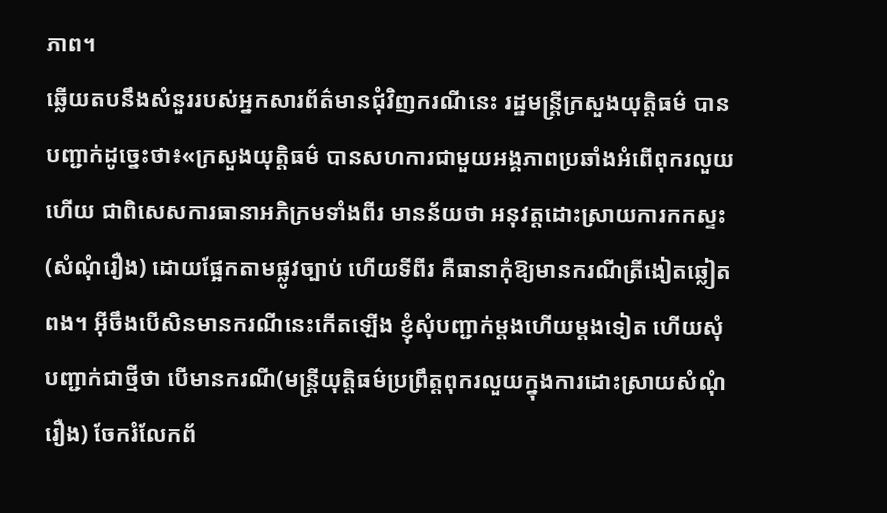ភាព។
ឆ្លើយតបនឹងសំនួររបស់អ្នកសារព័ត៌មានជុំវិញករណីនេះ រដ្ឋមន្ត្រីក្រសួងយុត្តិធម៌ បានបញ្ជាក់ដូច្នេះថា៖«ក្រសួងយុត្តិធម៌ បានសហការជាមួយអង្គភាពប្រឆាំងអំពើពុករលួយហើយ ជាពិសេសការធានាអភិក្រមទាំងពីរ មានន័យថា អនុវត្តដោះស្រាយការកកស្ទះ(សំណុំរឿង) ដោយផ្អែកតាមផ្លូវច្បាប់ ហើយទីពីរ គឺធានាកុំឱ្យមានករណីត្រីងៀតឆ្លៀតពង។ អ៊ីចឹងបើសិនមានករណីនេះកើតឡើង ខ្ញុំសុំបញ្ជាក់ម្ដងហើយម្ដងទៀត ហើយសុំបញ្ជាក់ជាថ្មីថា បើមានករណី(មន្ត្រីយុត្តិធម៌ប្រព្រឹត្តពុករលួយក្នុងការដោះស្រាយសំណុំរឿង) ចែករំលែកព័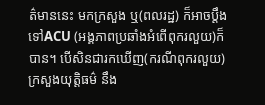ត៌មាននេះ មកក្រសួង ឬ(ពលរដ្ឋ) ក៏អាចប្ដឹងទៅACU (អង្គភាពប្រឆាំងអំពើពុករលួយ)ក៏បាន។ បើសិនជារកឃើញ(ករណីពុករលួយ) ក្រសួងយុត្តិធម៌ នឹង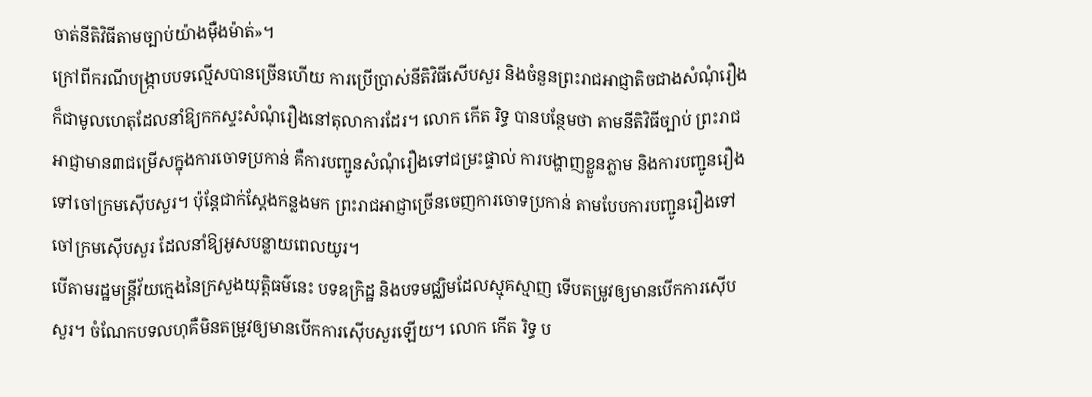ចាត់នីតិវិធីតាមច្បាប់យ៉ាងម៉ឺងម៉ាត់»។
ក្រៅពីករណីបង្ក្រាបបទល្មើសបានច្រើនហើយ ការប្រើប្រាស់នីតិវិធីសើបសួរ និងចំនួនព្រះរាជអាជ្ញាតិចជាងសំណុំរឿងក៏ជាមូលហេតុដែលនាំឱ្យកកស្ទះសំណុំរឿងនៅតុលាការដែរ។ លោក កើត រិទ្ធ បានបន្ថែមថា តាមនីតិវិធីច្បាប់ ព្រះរាជអាជ្ញាមាន៣ជម្រើសក្នុងការចោទប្រកាន់ គឺការបញ្ជូនសំណុំរឿងទៅជម្រះផ្ទាល់ ការបង្ហាញខ្លួនភ្លាម និងការបញ្ជូនរឿងទៅចៅក្រមស៊ើបសួរ។ ប៉ុន្តែជាក់ស្ដែងកន្លងមក ព្រះរាជអាជ្ញាច្រើនចេញការចោទប្រកាន់ តាមបែបការបញ្ជូនរឿងទៅចៅក្រមស៊ើបសួរ ដែលនាំឱ្យអូសបន្លាយពេលយូរ។
បើតាមរដ្ឋមន្ត្រីវ័យក្មេងនៃក្រសួងយុត្តិធម៌នេះ បទឧក្រិដ្ឋ និងបទមជ្ឈិមដែលស្មុគស្មាញ ទើបតម្រូវឲ្យមានបើកការស៊ើបសួរ។ ចំណែកបទលហុគឺមិនតម្រូវឲ្យមានបើកការស៊ើបសួរឡើយ។ លោក កើត រិទ្ធ ប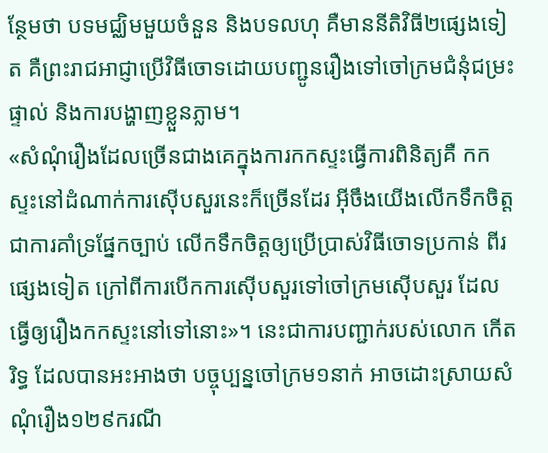ន្ថែមថា បទមជ្ឈិមមួយចំនួន និងបទលហុ គឺមាននីតិវិធី២ផ្សេងទៀត គឺព្រះរាជអាជ្ញាប្រើវិធីចោទដោយបញ្ជូនរឿងទៅចៅក្រមជំនុំជម្រះផ្ទាល់ និងការបង្ហាញខ្លួនភ្លាម។
«សំណុំរឿងដែលច្រើនជាងគេក្នុងការកកស្ទះធ្វើការពិនិត្យគឺ កកស្ទះនៅដំណាក់ការស៊ើបសួរនេះក៏ច្រើនដែរ អ៊ីចឹងយើងលើកទឹកចិត្តជាការគាំទ្រផ្នែកច្បាប់ លើកទឹកចិត្តឲ្យប្រើប្រាស់វិធីចោទប្រកាន់ ពីរផ្សេងទៀត ក្រៅពីការបើកការស៊ើបសួរទៅចៅក្រមស៊ើបសួរ ដែលធ្វើឲ្យរឿងកកស្ទះនៅទៅនោះ»។ នេះជាការបញ្ជាក់របស់លោក កើត រិទ្ធ ដែលបានអះអាងថា បច្ចុប្បន្នចៅក្រម១នាក់ អាចដោះស្រាយសំណុំរឿង១២៩ករណី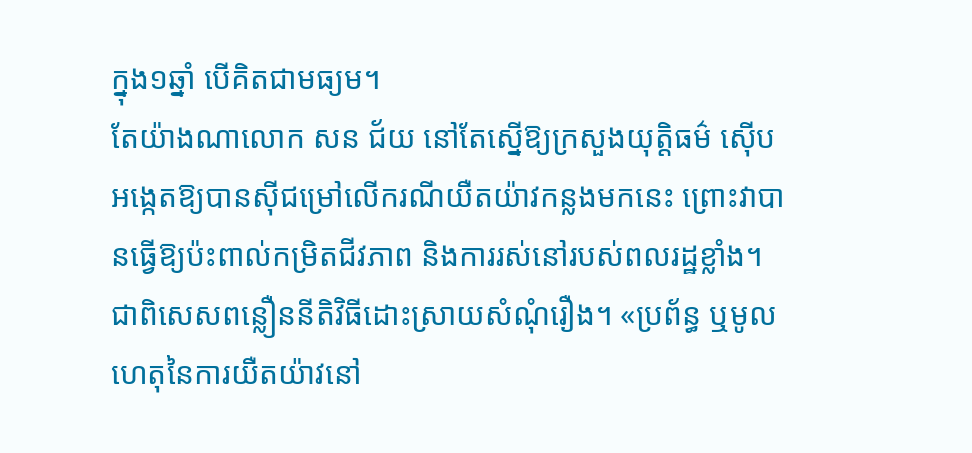ក្នុង១ឆ្នាំ បើគិតជាមធ្យម។
តែយ៉ាងណាលោក សន ជ័យ នៅតែស្នើឱ្យក្រសួងយុត្តិធម៌ ស៊ើបអង្កេតឱ្យបានស៊ីជម្រៅលើករណីយឺតយ៉ាវកន្លងមកនេះ ព្រោះវាបានធ្វើឱ្យប៉ះពាល់កម្រិតជីវភាព និងការរស់នៅរបស់ពលរដ្ឋខ្លាំង។ ជាពិសេសពន្លឿននីតិវិធីដោះស្រាយសំណុំរឿង។ «ប្រព័ន្ធ ឬមូលហេតុនៃការយឺតយ៉ាវនៅ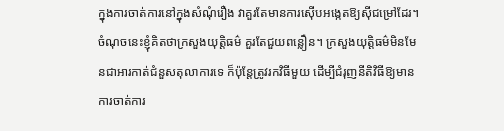ក្នុងការចាត់ការនៅក្នុងសំណុំរឿង វាគួរតែមានការស៊ើបអង្កេតឱ្យស៊ីជម្រៅដែរ។ ចំណុចនេះខ្ញុំគិតថាក្រសួងយុត្តិធម៌ គួរតែជួយពន្លឿន។ ក្រសួងយុត្តិធម៌មិនមែនជាអារកាត់ជំនួសតុលាការទេ ក៏ប៉ុន្តែត្រូវរកវិធីមួយ ដើម្បីជំរុញនីតិវិធីឱ្យមានការចាត់ការ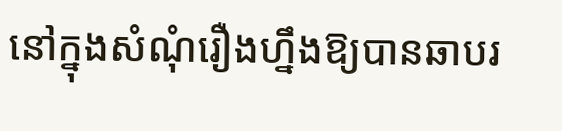នៅក្នុងសំណុំរឿងហ្នឹងឱ្យបានឆាបរ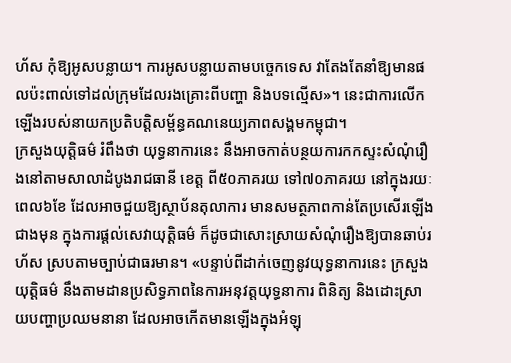ហ័ស កុំឱ្យអូសបន្លាយ។ ការអូសបន្លាយតាមបច្ចេកទេស វាតែងតែនាំឱ្យមានផលប៉ះពាល់ទៅដល់ក្រុមដែលរងគ្រោះពីបញ្ហា និងបទល្មើស»។ នេះជាការលើកឡើងរបស់នាយកប្រតិបត្តិសម្ព័ន្ធគណនេយ្យភាពសង្គមកម្ពុជា។
ក្រសួងយុត្តិធម៌ រំពឹងថា យុទ្ធនាការនេះ នឹងអាចកាត់បន្ថយការកកស្ទះសំណុំរឿងនៅតាមសាលាដំបូងរាជធានី ខេត្ត ពី៥០ភាគរយ ទៅ៧០ភាគរយ នៅក្នុងរយៈពេល៦ខែ ដែលអាចជួយឱ្យស្ថាប័នតុលាការ មានសមត្ថភាពកាន់តែប្រសើរឡើងជាងមុន ក្នុងការផ្ដល់សេវាយុត្តិធម៌ ក៏ដូចជាសោះស្រាយសំណុំរឿងឱ្យបានឆាប់រហ័ស ស្របតាមច្បាប់ជាធរមាន។ «បន្ទាប់ពីដាក់ចេញនូវយុទ្ធនាការនេះ ក្រសួងយុត្តិធម៌ នឹងតាមដានប្រសិទ្ធភាពនៃការអនុវត្តយុទ្ធនាការ ពិនិត្យ និងដោះស្រាយបញ្ហាប្រឈមនានា ដែលអាចកើតមានឡើងក្នុងអំឡុ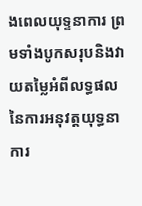ងពេលយុទ្ទនាការ ព្រមទាំងបូកសរុបនិងវាយតម្លៃអំពីលទ្ធផលនៃការអនុវត្តយុទ្ធនាការ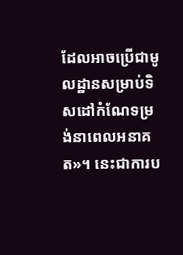ដែលអាចប្រើជាមូលដ្ឋានសម្រាប់ទិសដៅកំណែទម្រង់នាពេលអនាគត»។ នេះជាការប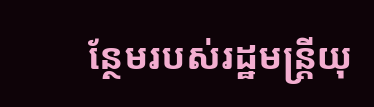ន្ថែមរបស់រដ្ឋមន្ត្រីយុ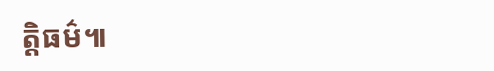ត្តិធម៌៕